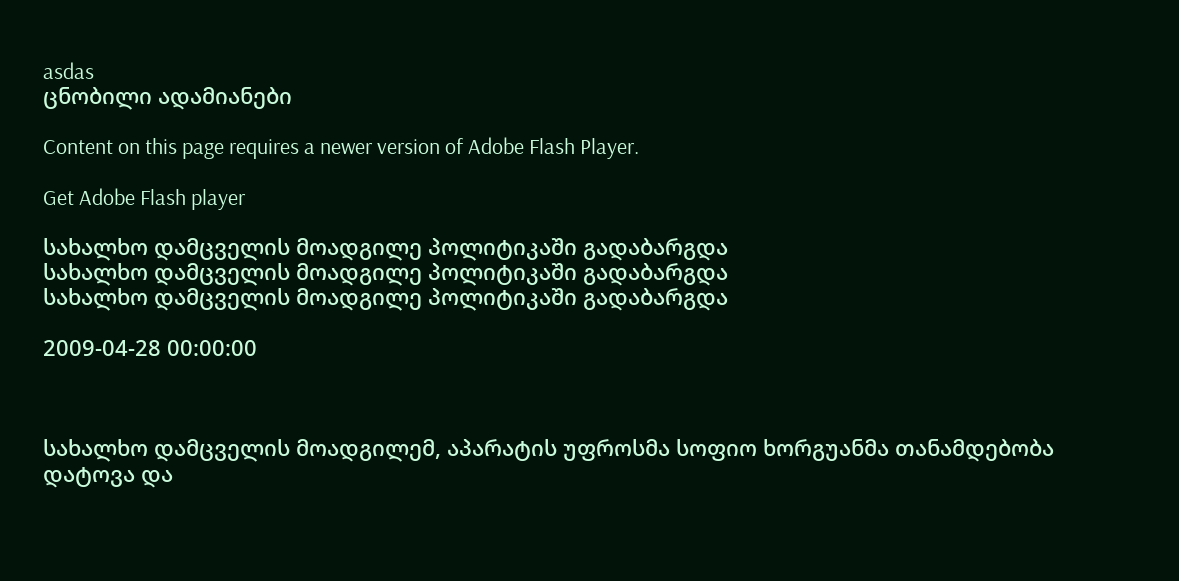asdas
ცნობილი ადამიანები

Content on this page requires a newer version of Adobe Flash Player.

Get Adobe Flash player

სახალხო დამცველის მოადგილე პოლიტიკაში გადაბარგდა
სახალხო დამცველის მოადგილე პოლიტიკაში გადაბარგდა
სახალხო დამცველის მოადგილე პოლიტიკაში გადაბარგდა

2009-04-28 00:00:00



სახალხო დამცველის მოადგილემ, აპარატის უფროსმა სოფიო ხორგუანმა თანამდებობა დატოვა და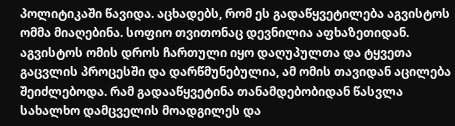პოლიტიკაში წავიდა. აცხადებს, რომ ეს გადაწყვეტილება აგვისტოს ომმა მიაღებინა. სოფიო თვითონაც დევნილია აფხაზეთიდან. აგვისტოს ომის დროს ჩართული იყო დაღუპულთა და ტყვეთა გაცვლის პროცესში და დარწმუნებულია, ამ ომის თავიდან აცილება შეიძლებოდა. რამ გადააწყვეტინა თანამდებობიდან წასვლა სახალხო დამცველის მოადგილეს და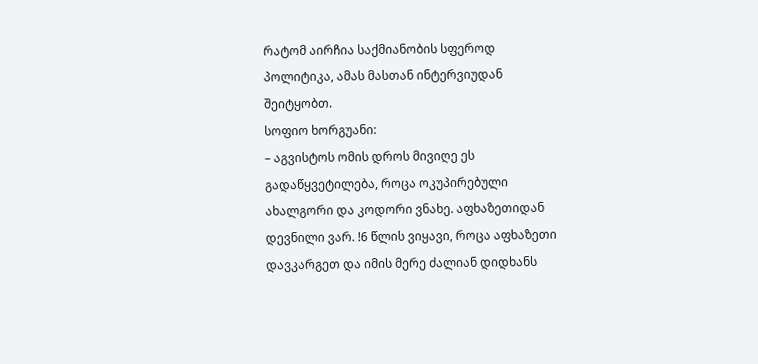რატომ აირჩია საქმიანობის სფეროდ პოლიტიკა, ამას მასთან ინტერვიუდან შეიტყობთ.
სოფიო ხორგუანი:
– აგვისტოს ომის დროს მივიღე ეს გადაწყვეტილება, როცა ოკუპირებული ახალგორი და კოდორი ვნახე. აფხაზეთიდან დევნილი ვარ. !6 წლის ვიყავი, როცა აფხაზეთი დავკარგეთ და იმის მერე ძალიან დიდხანს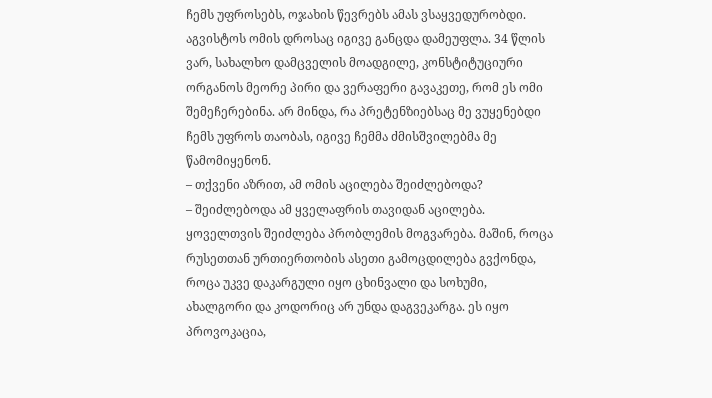ჩემს უფროსებს, ოჯახის წევრებს ამას ვსაყვედურობდი. აგვისტოს ომის დროსაც იგივე განცდა დამეუფლა. 34 წლის ვარ, სახალხო დამცველის მოადგილე, კონსტიტუციური ორგანოს მეორე პირი და ვერაფერი გავაკეთე, რომ ეს ომი შემეჩერებინა. არ მინდა, რა პრეტენზიებსაც მე ვუყენებდი ჩემს უფროს თაობას, იგივე ჩემმა ძმისშვილებმა მე წამომიყენონ.
– თქვენი აზრით, ამ ომის აცილება შეიძლებოდა?
– შეიძლებოდა ამ ყველაფრის თავიდან აცილება. ყოველთვის შეიძლება პრობლემის მოგვარება. მაშინ, როცა რუსეთთან ურთიერთობის ასეთი გამოცდილება გვქონდა, როცა უკვე დაკარგული იყო ცხინვალი და სოხუმი, ახალგორი და კოდორიც არ უნდა დაგვეკარგა. ეს იყო პროვოკაცია,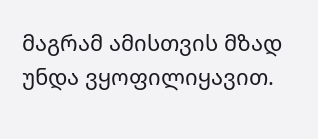მაგრამ ამისთვის მზად უნდა ვყოფილიყავით.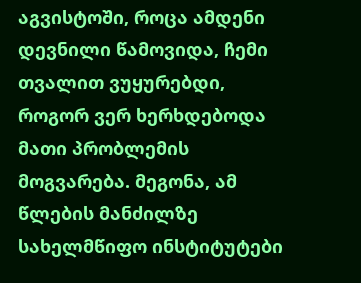აგვისტოში, როცა ამდენი დევნილი წამოვიდა, ჩემი თვალით ვუყურებდი, როგორ ვერ ხერხდებოდა მათი პრობლემის მოგვარება. მეგონა, ამ წლების მანძილზე სახელმწიფო ინსტიტუტები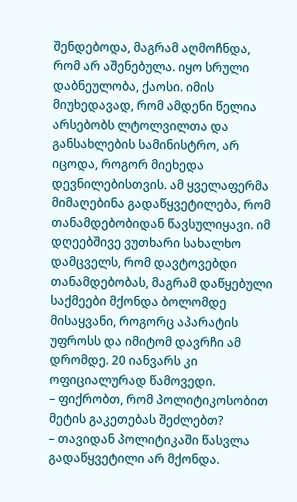შენდებოდა, მაგრამ აღმოჩნდა, რომ არ აშენებულა. იყო სრული დაბნეულობა, ქაოსი. იმის მიუხედავად, რომ ამდენი წელია არსებობს ლტოლვილთა და განსახლების სამინისტრო, არ იცოდა, როგორ მიეხედა დევნილებისთვის. ამ ყველაფერმა მიმაღებინა გადაწყვეტილება, რომ თანამდებობიდან წავსულიყავი. იმ დღეებშივე ვუთხარი სახალხო დამცველს, რომ დავტოვებდი თანამდებობას, მაგრამ დაწყებული საქმეები მქონდა ბოლომდე მისაყვანი, როგორც აპარატის უფროსს და იმიტომ დავრჩი ამ დრომდე. 20 იანვარს კი ოფიციალურად წამოვედი.
– ფიქრობთ, რომ პოლიტიკოსობით მეტის გაკეთებას შეძლებთ?
– თავიდან პოლიტიკაში წასვლა გადაწყვეტილი არ მქონდა.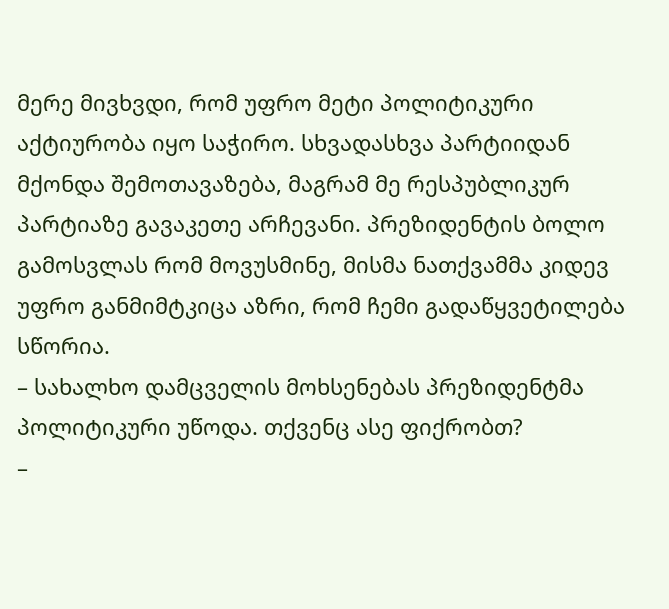მერე მივხვდი, რომ უფრო მეტი პოლიტიკური აქტიურობა იყო საჭირო. სხვადასხვა პარტიიდან მქონდა შემოთავაზება, მაგრამ მე რესპუბლიკურ პარტიაზე გავაკეთე არჩევანი. პრეზიდენტის ბოლო გამოსვლას რომ მოვუსმინე, მისმა ნათქვამმა კიდევ უფრო განმიმტკიცა აზრი, რომ ჩემი გადაწყვეტილება სწორია.
– სახალხო დამცველის მოხსენებას პრეზიდენტმა პოლიტიკური უწოდა. თქვენც ასე ფიქრობთ?
–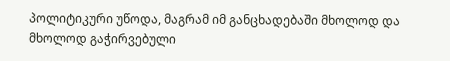პოლიტიკური უწოდა, მაგრამ იმ განცხადებაში მხოლოდ და მხოლოდ გაჭირვებული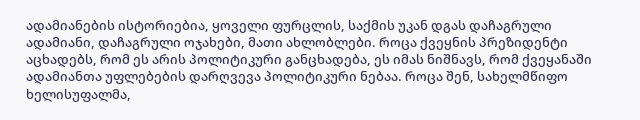ადამიანების ისტორიებია, ყოველი ფურცლის, საქმის უკან დგას დაჩაგრული ადამიანი, დაჩაგრული ოჯახები, მათი ახლობლები. როცა ქვეყნის პრეზიდენტი აცხადებს, რომ ეს არის პოლიტიკური განცხადება, ეს იმას ნიშნავს, რომ ქვეყანაში ადამიანთა უფლებების დარღვევა პოლიტიკური ნებაა. როცა შენ, სახელმწიფო ხელისუფალმა,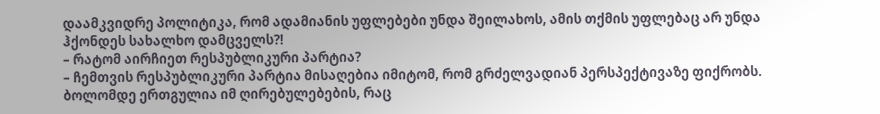დაამკვიდრე პოლიტიკა, რომ ადამიანის უფლებები უნდა შეილახოს, ამის თქმის უფლებაც არ უნდა ჰქონდეს სახალხო დამცველს?!
– რატომ აირჩიეთ რესპუბლიკური პარტია?
– ჩემთვის რესპუბლიკური პარტია მისაღებია იმიტომ, რომ გრძელვადიან პერსპექტივაზე ფიქრობს. ბოლომდე ერთგულია იმ ღირებულებების, რაც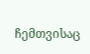ჩემთვისაც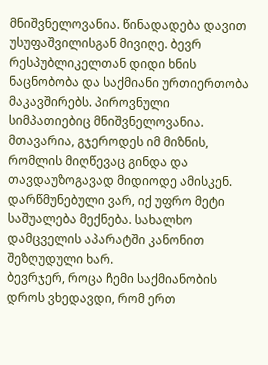მნიშვნელოვანია. წინადადება დავით უსუფაშვილისგან მივიღე. ბევრ რესპუბლიკელთან დიდი ხნის ნაცნობობა და საქმიანი ურთიერთობა მაკავშირებს. პიროვნული სიმპათიებიც მნიშვნელოვანია. მთავარია, გჯეროდეს იმ მიზნის, რომლის მიღწევაც გინდა და თავდაუზოგავად მიდიოდე ამისკენ. დარწმუნებული ვარ, იქ უფრო მეტი საშუალება მექნება. სახალხო დამცველის აპარატში კანონით შეზღუდული ხარ.
ბევრჯერ, როცა ჩემი საქმიანობის დროს ვხედავდი, რომ ერთ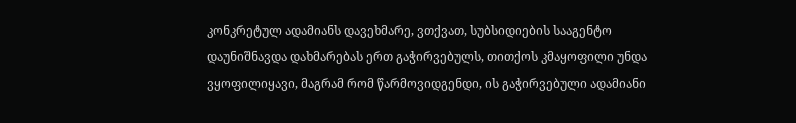კონკრეტულ ადამიანს დავეხმარე, ვთქვათ, სუბსიდიების სააგენტო დაუნიშნავდა დახმარებას ერთ გაჭირვებულს, თითქოს კმაყოფილი უნდა ვყოფილიყავი, მაგრამ რომ წარმოვიდგენდი, ის გაჭირვებული ადამიანი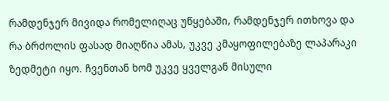რამდენჯერ მივიდა რომელიღაც უწყებაში, რამდენჯერ ითხოვა და რა ბრძოლის ფასად მიაღწია ამას, უკვე კმაყოფილებაზე ლაპარაკი ზედმეტი იყო. ჩვენთან ხომ უკვე ყველგან მისული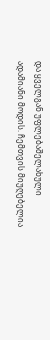და ყველგან უფლებაშელახული ადამიანი მოდის. ჩემთვის მიუღებელია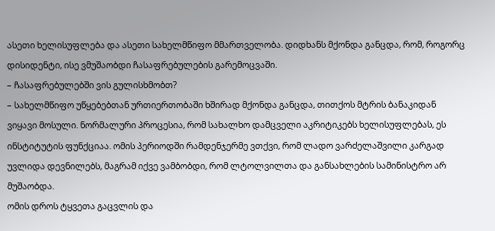ასეთი ხელისუფლება და ასეთი სახელმწიფო მმართველობა. დიდხანს მქონდა განცდა, რომ, როგორც დისიდენტი, ისე ვმუშაობდი ჩასაფრებულების გარემოცვაში.
– ჩასაფრებულებში ვის გულისხმობთ?
– სახელმწიფო უწყებებთან ურთიერთობაში ხშირად მქონდა განცდა, თითქოს მტრის ბანაკიდან ვიყავი მოსული. ნორმალური პროცესია, რომ სახალხო დამცველი აკრიტიკებს ხელისუფლებას, ეს ინსტიტუტის ფუნქციაა. ომის პერიოდში რამდენჯერმე ვთქვი, რომ ლადო ვარძელაშვილი კარგად უვლიდა დევნილებს, მაგრამ იქვე ვამბობდი, რომ ლტოლვილთა და განსახლების სამინისტრო არ მუშაობდა.
ომის დროს ტყვეთა გაცვლის და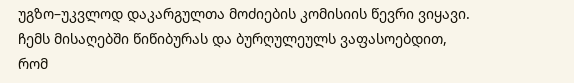უგზო–უკვლოდ დაკარგულთა მოძიების კომისიის წევრი ვიყავი. ჩემს მისაღებში წიწიბურას და ბურღულეულს ვაფასოებდით, რომ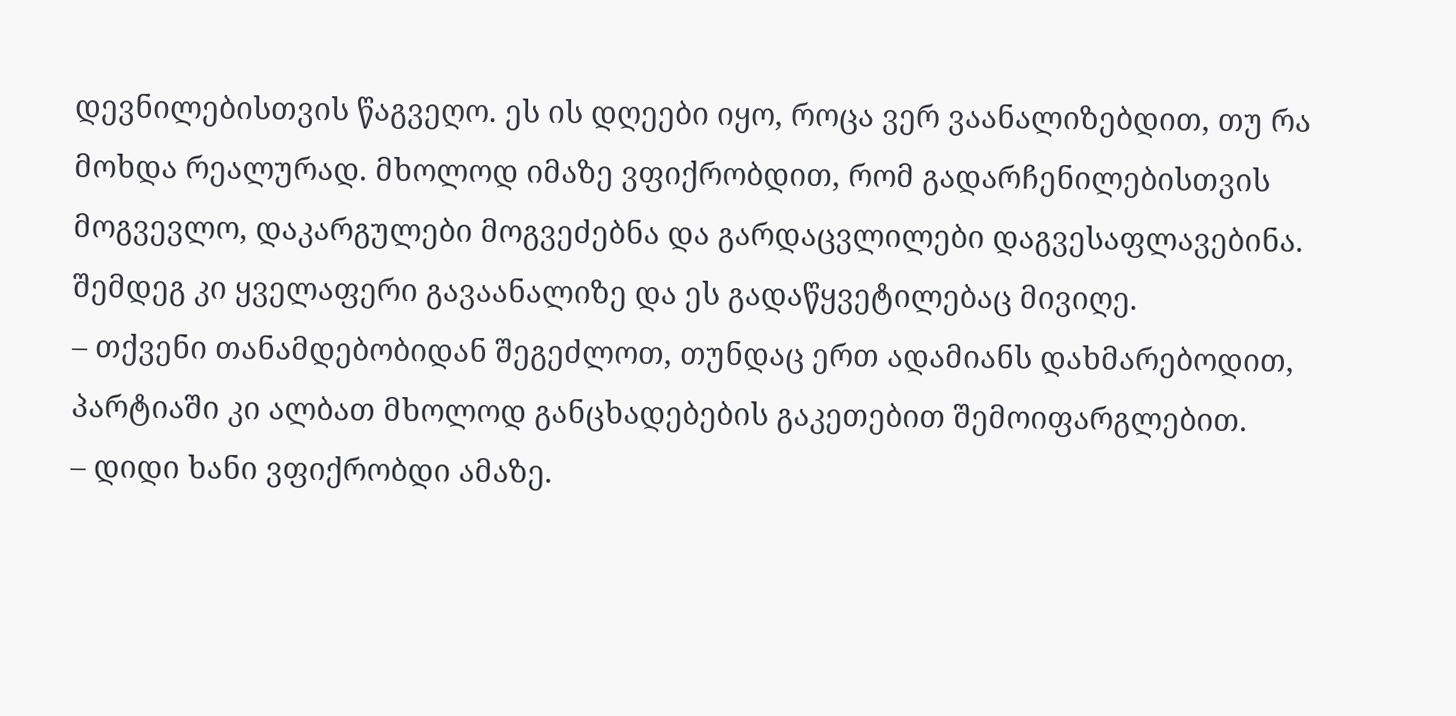დევნილებისთვის წაგვეღო. ეს ის დღეები იყო, როცა ვერ ვაანალიზებდით, თუ რა მოხდა რეალურად. მხოლოდ იმაზე ვფიქრობდით, რომ გადარჩენილებისთვის მოგვევლო, დაკარგულები მოგვეძებნა და გარდაცვლილები დაგვესაფლავებინა. შემდეგ კი ყველაფერი გავაანალიზე და ეს გადაწყვეტილებაც მივიღე.
– თქვენი თანამდებობიდან შეგეძლოთ, თუნდაც ერთ ადამიანს დახმარებოდით, პარტიაში კი ალბათ მხოლოდ განცხადებების გაკეთებით შემოიფარგლებით.
– დიდი ხანი ვფიქრობდი ამაზე.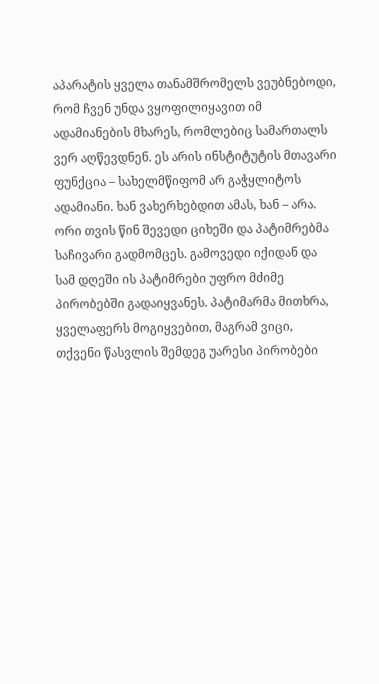აპარატის ყველა თანამშრომელს ვეუბნებოდი, რომ ჩვენ უნდა ვყოფილიყავით იმ ადამიანების მხარეს, რომლებიც სამართალს ვერ აღწევდნენ. ეს არის ინსტიტუტის მთავარი ფუნქცია – სახელმწიფომ არ გაჭყლიტოს ადამიანი. ხან ვახერხებდით ამას, ხან – არა. ორი თვის წინ შევედი ციხეში და პატიმრებმა საჩივარი გადმომცეს. გამოვედი იქიდან და სამ დღეში ის პატიმრები უფრო მძიმე პირობებში გადაიყვანეს. პატიმარმა მითხრა, ყველაფერს მოგიყვებით, მაგრამ ვიცი, თქვენი წასვლის შემდეგ უარესი პირობები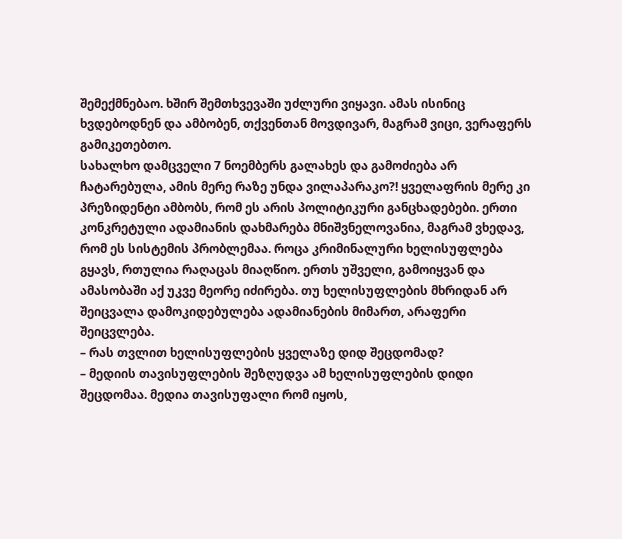შემექმნებაო. ხშირ შემთხვევაში უძლური ვიყავი. ამას ისინიც ხვდებოდნენ და ამბობენ, თქვენთან მოვდივარ, მაგრამ ვიცი, ვერაფერს გამიკეთებთო.
სახალხო დამცველი 7 ნოემბერს გალახეს და გამოძიება არ ჩატარებულა, ამის მერე რაზე უნდა ვილაპარაკო?! ყველაფრის მერე კი პრეზიდენტი ამბობს, რომ ეს არის პოლიტიკური განცხადებები. ერთი კონკრეტული ადამიანის დახმარება მნიშვნელოვანია, მაგრამ ვხედავ, რომ ეს სისტემის პრობლემაა. როცა კრიმინალური ხელისუფლება გყავს, რთულია რაღაცას მიაღწიო. ერთს უშველი, გამოიყვან და ამასობაში აქ უკვე მეორე იძირება. თუ ხელისუფლების მხრიდან არ შეიცვალა დამოკიდებულება ადამიანების მიმართ, არაფერი შეიცვლება.
– რას თვლით ხელისუფლების ყველაზე დიდ შეცდომად?
– მედიის თავისუფლების შეზღუდვა ამ ხელისუფლების დიდი შეცდომაა. მედია თავისუფალი რომ იყოს,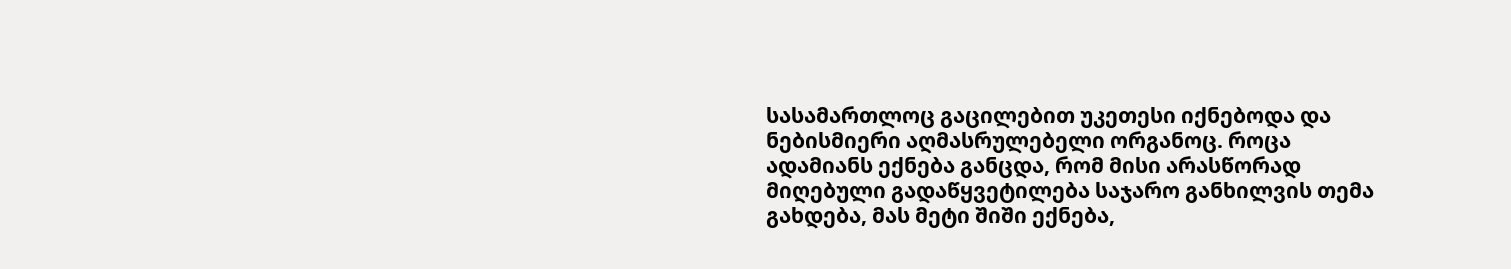სასამართლოც გაცილებით უკეთესი იქნებოდა და ნებისმიერი აღმასრულებელი ორგანოც. როცა ადამიანს ექნება განცდა, რომ მისი არასწორად მიღებული გადაწყვეტილება საჯარო განხილვის თემა გახდება, მას მეტი შიში ექნება,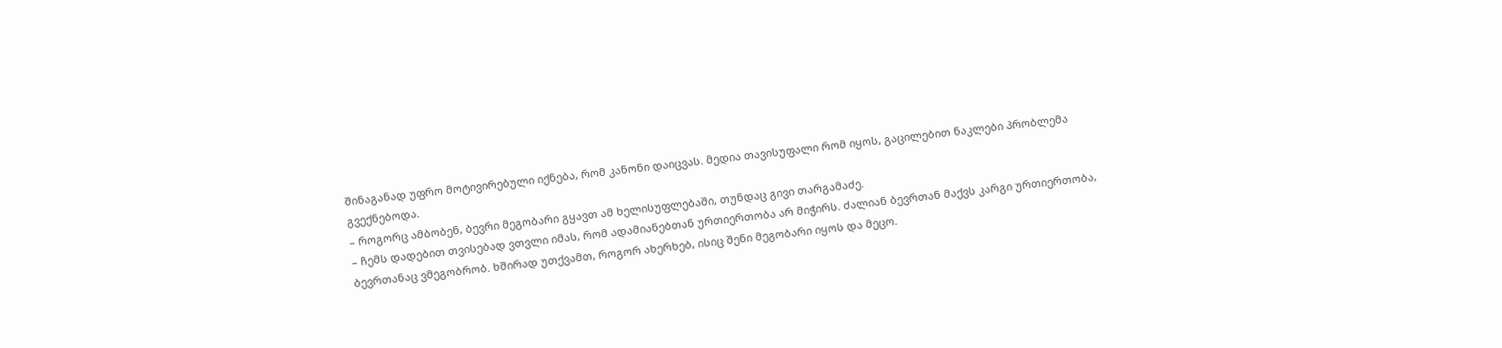შინაგანად უფრო მოტივირებული იქნება, რომ კანონი დაიცვას. მედია თავისუფალი რომ იყოს, გაცილებით ნაკლები პრობლემა გვექნებოდა.
– როგორც ამბობენ, ბევრი მეგობარი გყავთ ამ ხელისუფლებაში, თუნდაც გივი თარგამაძე.
– ჩემს დადებით თვისებად ვთვლი იმას, რომ ადამიანებთან ურთიერთობა არ მიჭირს. ძალიან ბევრთან მაქვს კარგი ურთიერთობა, ბევრთანაც ვმეგობრობ. ხშირად უთქვამთ, როგორ ახერხებ, ისიც შენი მეგობარი იყოს და მეცო.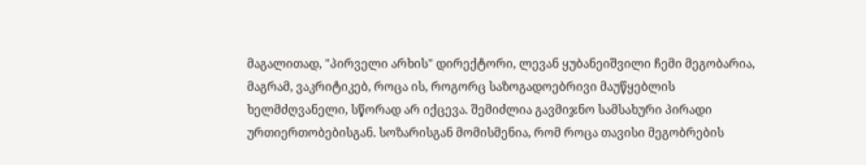მაგალითად, "პირველი არხის" დირექტორი, ლევან ყუბანეიშვილი ჩემი მეგობარია, მაგრამ, ვაკრიტიკებ, როცა ის, როგორც საზოგადოებრივი მაუწყებლის ხელმძღვანელი, სწორად არ იქცევა. შემიძლია გავმიჯნო სამსახური პირადი ურთიერთობებისგან. სოზარისგან მომისმენია, რომ როცა თავისი მეგობრების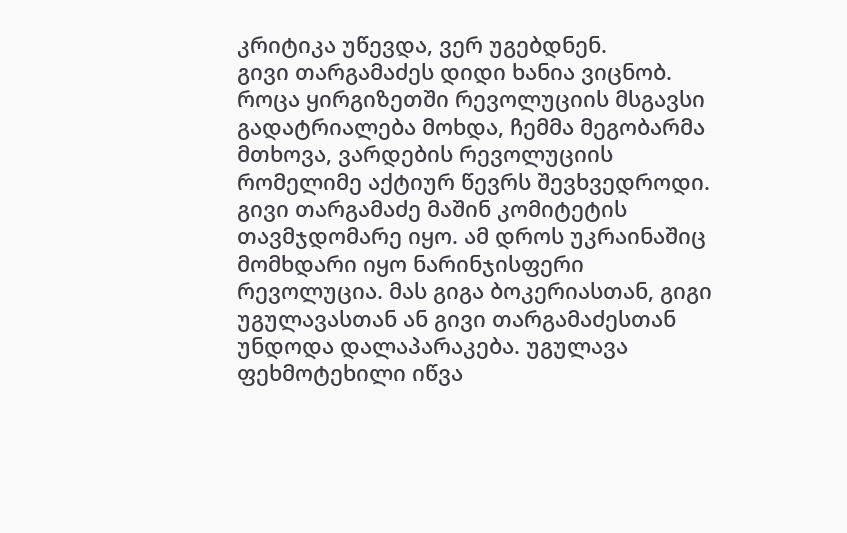კრიტიკა უწევდა, ვერ უგებდნენ.
გივი თარგამაძეს დიდი ხანია ვიცნობ. როცა ყირგიზეთში რევოლუციის მსგავსი გადატრიალება მოხდა, ჩემმა მეგობარმა მთხოვა, ვარდების რევოლუციის რომელიმე აქტიურ წევრს შევხვედროდი. გივი თარგამაძე მაშინ კომიტეტის თავმჯდომარე იყო. ამ დროს უკრაინაშიც მომხდარი იყო ნარინჯისფერი რევოლუცია. მას გიგა ბოკერიასთან, გიგი უგულავასთან ან გივი თარგამაძესთან უნდოდა დალაპარაკება. უგულავა ფეხმოტეხილი იწვა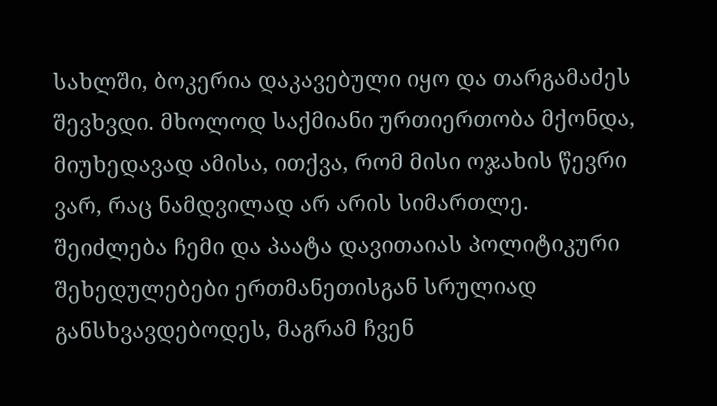სახლში, ბოკერია დაკავებული იყო და თარგამაძეს შევხვდი. მხოლოდ საქმიანი ურთიერთობა მქონდა, მიუხედავად ამისა, ითქვა, რომ მისი ოჯახის წევრი ვარ, რაც ნამდვილად არ არის სიმართლე.
შეიძლება ჩემი და პაატა დავითაიას პოლიტიკური შეხედულებები ერთმანეთისგან სრულიად განსხვავდებოდეს, მაგრამ ჩვენ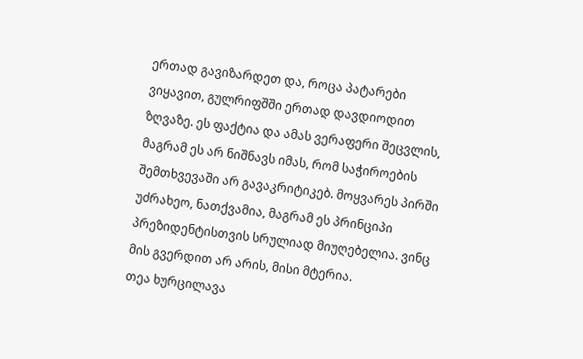ერთად გავიზარდეთ და, როცა პატარები ვიყავით, გულრიფშში ერთად დავდიოდით ზღვაზე. ეს ფაქტია და ამას ვერაფერი შეცვლის, მაგრამ ეს არ ნიშნავს იმას, რომ საჭიროების შემთხვევაში არ გავაკრიტიკებ. მოყვარეს პირში უძრახეო, ნათქვამია, მაგრამ ეს პრინციპი პრეზიდენტისთვის სრულიად მიუღებელია. ვინც მის გვერდით არ არის, მისი მტერია.
თეა ხურცილავა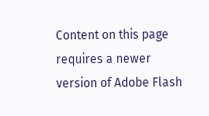Content on this page requires a newer version of Adobe Flash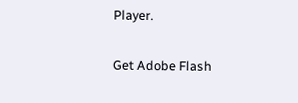Player.

Get Adobe Flash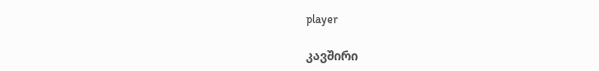player

კავშირი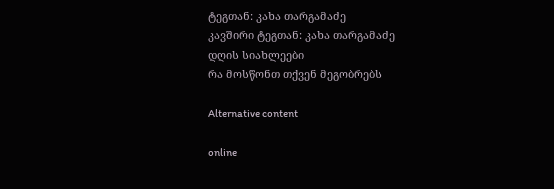ტეგთან: კახა თარგამაძე
კავშირი ტეგთან: კახა თარგამაძე
დღის სიახლეები
რა მოსწონთ თქვენ მეგობრებს

Alternative content

online